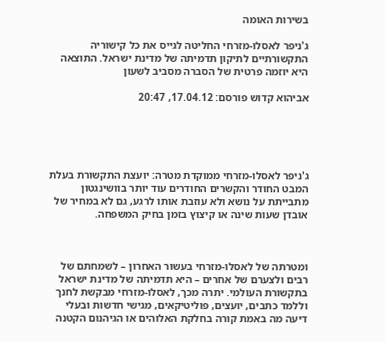בשירות האומה

ג'ניפר לאסלו-מזרחי החליטה לגייס את כל קישוריה התקשורתיים לתיקון תדמיתה של מדינת ישראל. התוצאה היא יוזמה פרטית של הסברה מסביב לשעון

אביהוא קדוש פורסם: 17.04.12, 20:47





ג'ניפר לאסלו-מזרחי ממוקדת מטרה: יועצת התקשורת בעלת המבט החודר והקשרים החודרים עוד יותר בוושינגטון מתבייתת על נושא ולא עוזבת אותו לרגע, גם לא במחיר של אובדן שעות שינה או קיצוץ בזמן בחיק המשפחה.



ומטרתה של לאסלו-מזרחי בעשור האחרון – לשמחתם של רבים ולצערם של אחרים – היא תדמיתה של מדינת ישראל בתקשורת העולמי. יתרה מכך, לאסלו-מזרחי מבקשת לחנך וללמד כתבים, יועצים, פוליטיקאים, מגישי חדשות ובעלי דיעה מה באמת קורה בחלקת האלוהים או הגיהנום הקטנה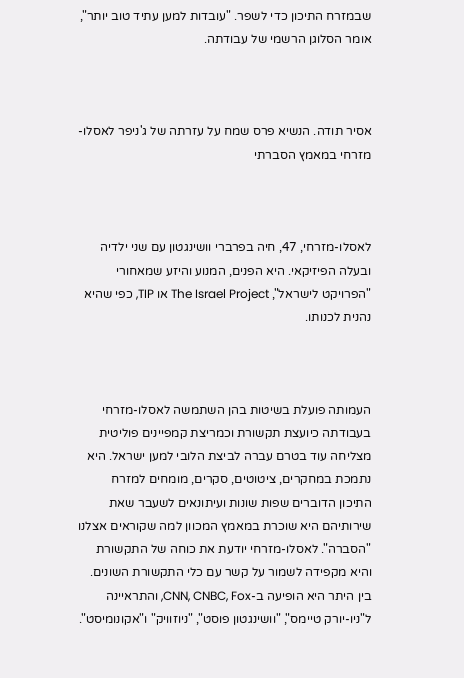שבמזרח התיכון כדי לשפר. "עובדות למען עתיד טוב יותר", אומר הסלוגן הרשמי של עבודתה.



אסיר תודה. הנשיא פרס שמח על עזרתה של ג'ניפר לאסלו- מזרחי במאמץ הסברתי



לאסלו-מזרחי, 47, חיה בפרברי וושינגטון עם שני ילדיה ובעלה הפיזיקאי. היא הפנים, המנוע והיזע שמאחורי "הפרויקט לישראל", The Israel Project או TIP, כפי שהיא נהנית לכנותו.



העמותה פועלת בשיטות בהן השתמשה לאסלו-מזרחי בעבודתה כיועצת תקשורת וכמריצת קמפיינים פוליטית מצליחה עוד בטרם עברה לביצת הלובי למען ישראל. היא נתמכת במחקרים, ציטוטים, סקרים, מומחים למזרח התיכון הדוברים שפות שונות ועיתונאים לשעבר שאת שירותיהם היא שוכרת במאמץ המכוון למה שקוראים אצלנו "הסברה". לאסלו-מזרחי יודעת את כוחה של התקשורת והיא מקפידה לשמור על קשר עם כלי התקשורת השונים. בין היתר היא הופיעה ב-CNN, CNBC, Fox, והתראיינה ל"ניו-יורק טיימס", "וושינגטון פוסט", "ניוזוויק" ו"אקונומיסט".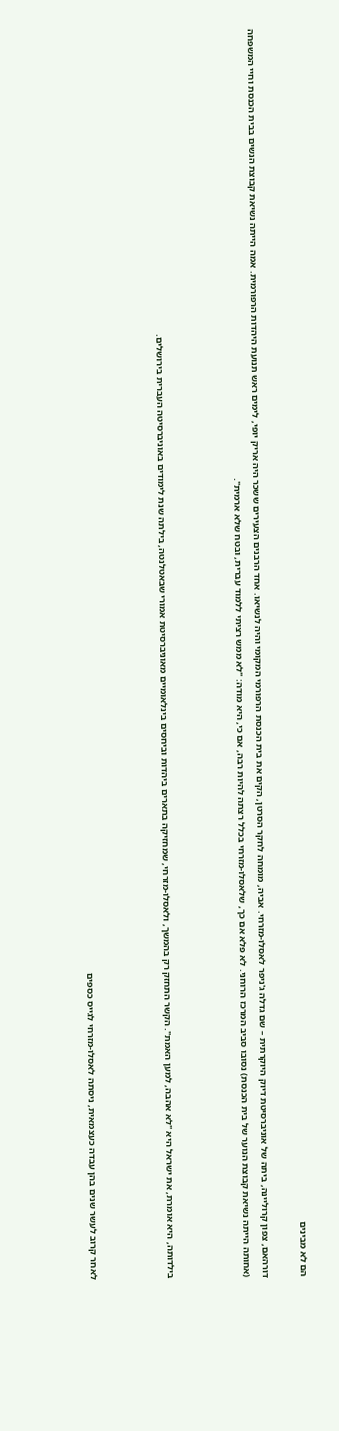הם לא מבינים

דורהאם, צפון קרוליינה, ביתה של אוניברסיטת דיוק היוקרתית – שם גדלה ג'ניפר לאסלו-מזרחי. אביה, מומחה לחקר הסרטן, הקים את בית הכנסת הרפורמי המקומי והיה לנשיאו. אחד הרבנים הצעירים ששכר היה אריק יופי, לימים ראש תנועת היהדות הרפורמית. אמה הייתה נשיאת קבוצת הנשים בבית הכנסת וחיי המשפחה (אחותה הייתה נשיאת קבוצת הנוער של בית הכנסת) נסובו סביב המרכז הרוחני. לא פלא אם כך, שלאסלו-מזרחי בכלל רצתה להיות רבה, אם כי, היא מודה: "לא ממש רציתי ללמוד עברית, ובטח שלא ארמית".



בילדותה, היא אומרת, את ישראל היא "לא אהבה, למען האמת". הקשר התחזק רק בהמשך, ולאסלו-מזרחי, שמחזיקה בתארים ביהדות וביחסים בינלאומיים מאוניברסיטת אמורי שבאטלנטה, בילתה שנת לימודים באוניברסיטה העברית בירושלים.



לאחר קרוב לעשר שנים בהן עבדה כעצמאית, ניסתה לאסלו-מזרחי לגייס כספים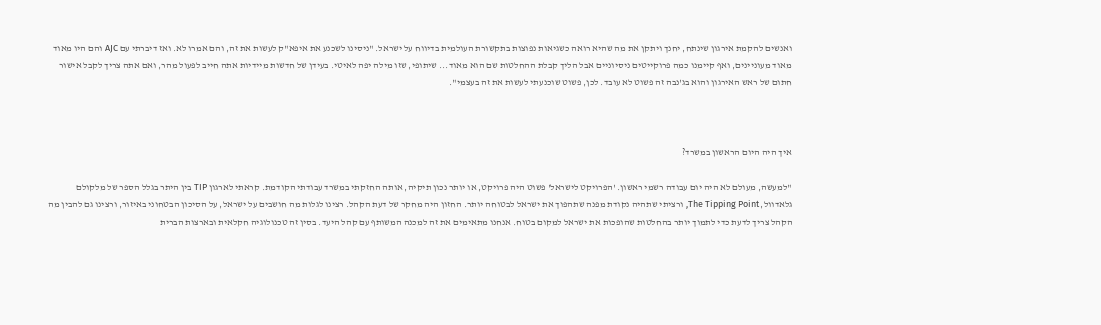ואנשים להקמת אירגון שינתח, יחנך ויתקן את מה שהיא רואה כשגיאות נפוצות בתקשורת העולמית בדיווח על ישראל. "ניסינו לשכנע את איפא"ק לעשות את זה, והם אמרו לא. ואז דיברתי עם AJC והם היו מאוד מאוד מעוניינים, ואף קיימנו כמה פרוקייטים ניסיוניים אבל הליך קבלת ההחלטות שם הוא מאוד... שיתופי, שזו מילה יפה לאיטי. בעידן של חדשות מיידיות אתה חייב לפעול מהר, ואם אתה צריך לקבל אישור חתום של ראש האירגון והוא בג'נבה זה פשוט לא עובד. לכן, פשוט שוכנעתי לעשות את זה בעצמי".



איך היה היום הראשון במשרד?

"למעשה, מעולם לא היה יום עבודה רשמי ראשון. 'הפרויקט לישראל' פשוט היה פרויקט, או יותר נכון תיקיה, אותה החזקתי במשרד עבודתי הקודמת. קראתי לארגון TIP בין היתר בגלל הספר של מלקולם גלאדוול, The Tipping Point, ורציתי שתהיה נקודת מפנה שתהפוך את ישראל לבטוחה יותר. החזון היה מחקר של דעת הקהל. רצינו לגלות מה חושבים על ישראל, על הסיכון הבטחוני באיזור, ורצינו גם להבין מה הקהל צריך לדעת כדי לתמוך יותר בהחלטות שהופכות את ישראל למקום בטוח. אנחנו מתאימים את זה למכנה המשותף עם קהל היעד. בסין זה טכנולוגיה חקלאית ובארצות הברית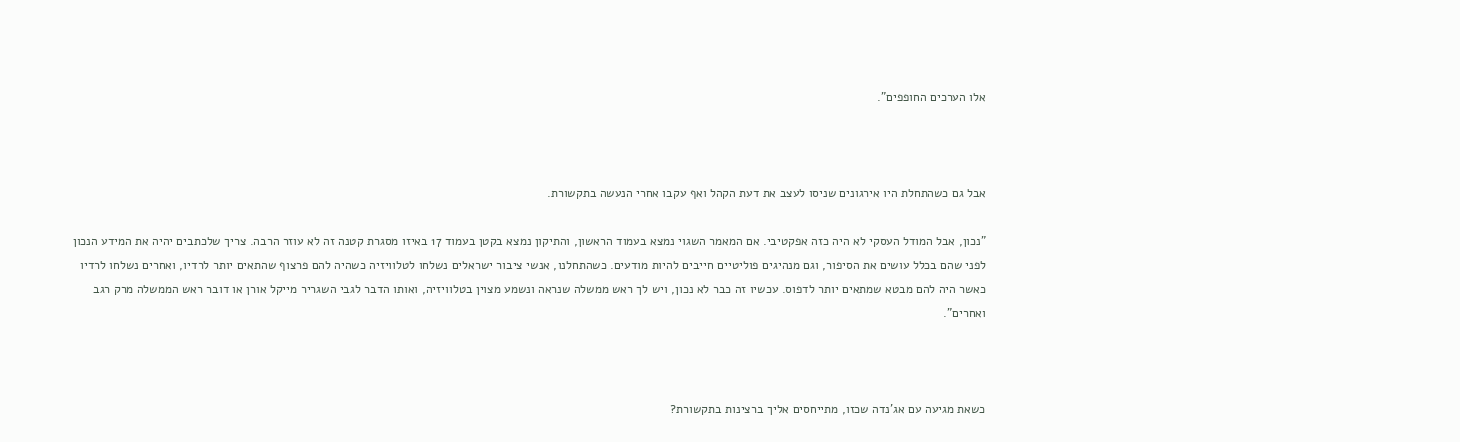אלו הערכים החופפים".



אבל גם כשהתחלת היו אירגונים שניסו לעצב את דעת הקהל ואף עקבו אחרי הנעשה בתקשורת.

"נכון, אבל המודל העסקי לא היה כזה אפקטיבי. אם המאמר השגוי נמצא בעמוד הראשון, והתיקון נמצא בקטן בעמוד 17 באיזו מסגרת קטנה זה לא עוזר הרבה. צריך שלכתבים יהיה את המידע הנכון לפני שהם בכלל עושים את הסיפור, וגם מנהיגים פוליטיים חייבים להיות מודעים. כשהתחלנו, אנשי ציבור ישראלים נשלחו לטלוויזיה כשהיה להם פרצוף שהתאים יותר לרדיו, ואחרים נשלחו לרדיו כאשר היה להם מבטא שמתאים יותר לדפוס. עכשיו זה כבר לא נכון, ויש לך ראש ממשלה שנראה ונשמע מצוין בטלוויזיה, ואותו הדבר לגבי השגריר מייקל אורן או דובר ראש הממשלה מרק רגב ואחרים".



כשאת מגיעה עם אג'נדה שכזו, מתייחסים אליך ברצינות בתקשורת?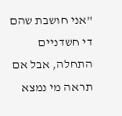"אני חושבת שהם די חשדניים התחלה, אבל אם תראה מי נמצא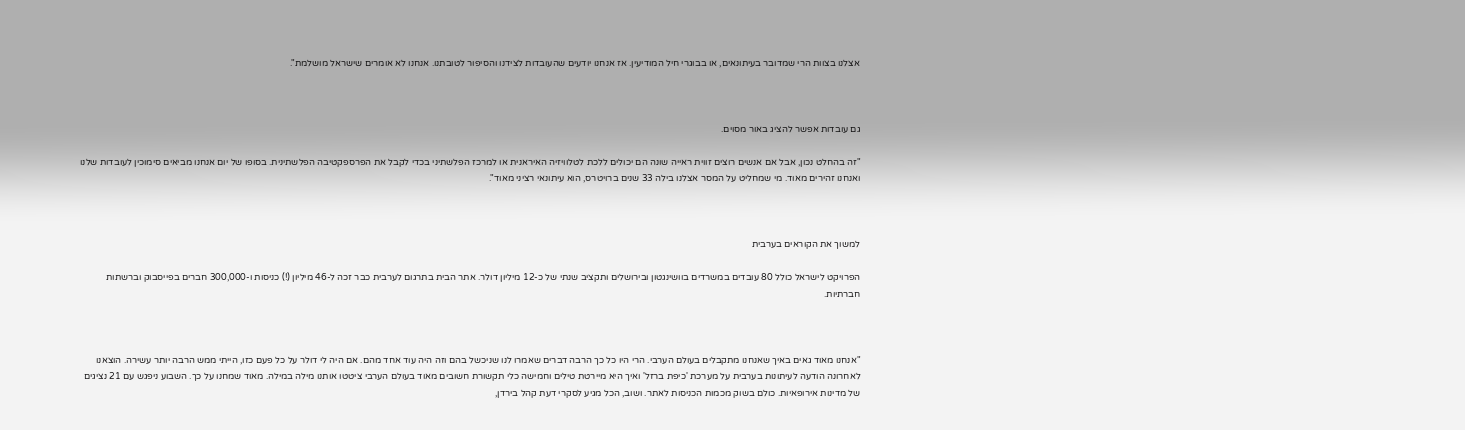אצלנו בצוות הרי שמדובר בעיתונאים, או בבוגרי חיל המודיעין. אז אנחנו יודעים שהעובדות לצידנו והסיפור לטובתנו. אנחנו לא אומרים שישראל מושלמת".



גם עובדות אפשר להציג באור מסוים.

"זה בהחלט נכון, אבל אם אנשים רוצים זווית ראייה שונה הם יכולים ללכת לטלוויזיה האיראנית או למרכז הפלשתיני בכדי לקבל את הפרספקטיבה הפלשתינית. בסופו של יום אנחנו מביאים סימוכין לעובדות שלנו ואנחנו זהירים מאוד. מי שמחליט על המסר אצלנו בילה 33 שנים ברויטרס, הוא עיתונאי רציני מאוד".



למשוך את הקוראים בערבית

הפרויקט לישראל כולל 80 עובדים במשרדים בוושינגטון ובירושלים ותקציב שנתי של כ-12 מיליון דולר. אתר הבית בתרגום לערבית כבר זכה ל-46 מיליון (!) כניסות ו-300,000 חברים בפייסבוק וברשתות חברתיות.



"אנחנו מאוד גאים באיך שאנחנו מתקבלים בעולם הערבי. הרי היו כל כך הרבה דברים שאמרו לנו שניכשל בהם וזה היה עוד אחד מהם. אם היה לי דולר על כל פעם כזו, הייתי ממש הרבה יותר עשירה. הוצאנו לאחרונה הודעה לעיתונות בערבית על מערכת 'כיפת ברזל' ואיך היא מיירטת טילים וחמישה כלי תקשורת חשובים מאוד בעולם הערבי ציטטו אותנו מילה במילה. מאוד שמחנו על כך. השבוע ניפגש עם 21 נציגים של מדינות אירופאיות. כולם בשוק מכמות הכניסות לאתר. ושוב, הכל מגיע לסקרי דעת קהל בירדן,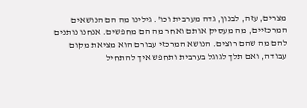מצרים, עזה, לבנון, גדה מערבית וכו'. גילינו מה הם הנושאים המרכזיים, מה מעסיק אותם ואחר מה הם מחפשים. אנחנו נותנים להם מה שהם רוצים. הנושא המרכזי עבורם הוא מציאת מקום עבודה, ואם תלך לגוגל בערבית ותחפש איך להתחיל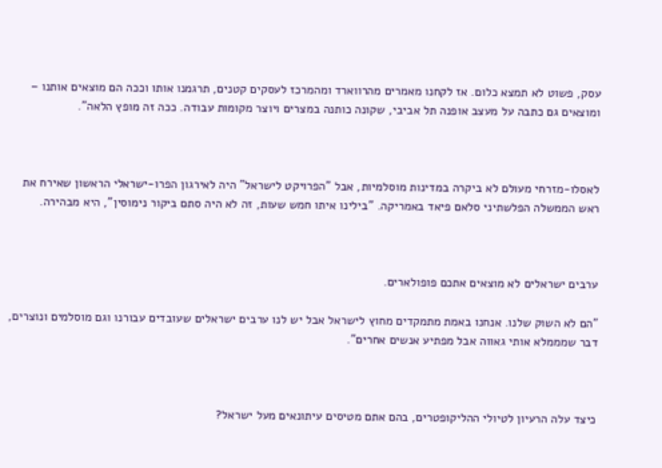עסק, פשוט לא תמצא כלום. אז לקחנו מאמרים מהרווארד ומהמרכז לעסקים קטנים, תרגמנו אותו וככה הם מוצאים אותנו – ומוצאים גם כתבה על מעצב אופנה תל אביבי, שקונה כותנה במצרים ויוצר מקומות עבודה. ככה זה מופץ הלאה".



לאסלו-מזרחי מעולם לא ביקרה במדינות מוסלמיות, אבל "הפרויקט לישראל" היה לאירגון הפרו-ישראלי הראשון שאירח את ראש הממשלה הפלשתיני סלאם פיאד באמריקה. "בילינו איתו חמש שעות, זה לא היה סתם ביקור נימוסין", היא מבהירה.



ערבים ישראלים לא מוצאים אתכם פופולארים.

"הם לא השוק שלנו. אנחנו באמת מתמקדים מחוץ לישראל אבל יש לנו ערבים ישראלים שעובדים עבורנו וגם מוסלמים ונוצרים, דבר שמממלא אותי גאווה אבל מפתיע אנשים אחרים".



כיצד עלה הרעיון לטיולי ההליקופטרים, בהם אתם מטיסים עיתונאים מעל ישראל?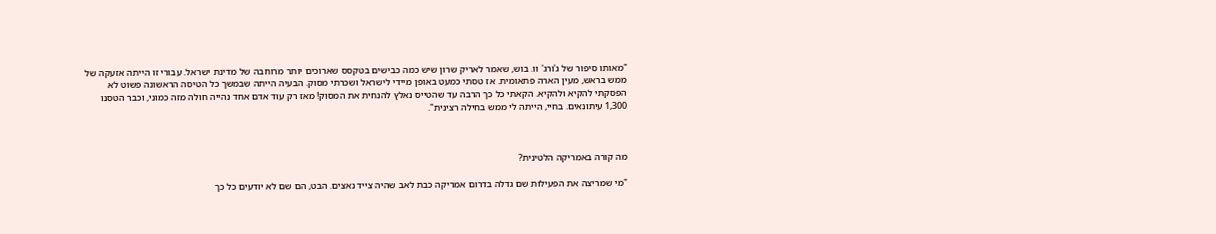"מאותו סיפור של ג'ורג' וו. בוש, שאמר לאריק שרון שיש כמה כבישים בטקסס שארוכים יותר מרוחבה של מדינת ישראל. עבורי זו הייתה אזעקה של ממש בראש, מעין הארה פתאומית. אז טסתי כמעט באופן מיידי לישראל ושכרתי מסוק. הבעיה הייתה שבמשך כל הטיסה הראשונה פשוט לא הפסקתי להקיא ולהקיא. הקאתי כל כך הרבה עד שהטייס נאלץ להנחית את המסוק! מאז רק עוד אדם אחד נהייה חולה מזה כמוני, וכבר הטסנו 1,300 עיתונאים. בחיי, הייתה לי ממש בחילה רצינית".



מה קורה באמריקה הלטינית?

"מי שמריצה את הפעילות שם גדלה בדרום אמריקה כבת לאב שהיה צייד נאצים. הבט, הם שם לא יודעים כל כך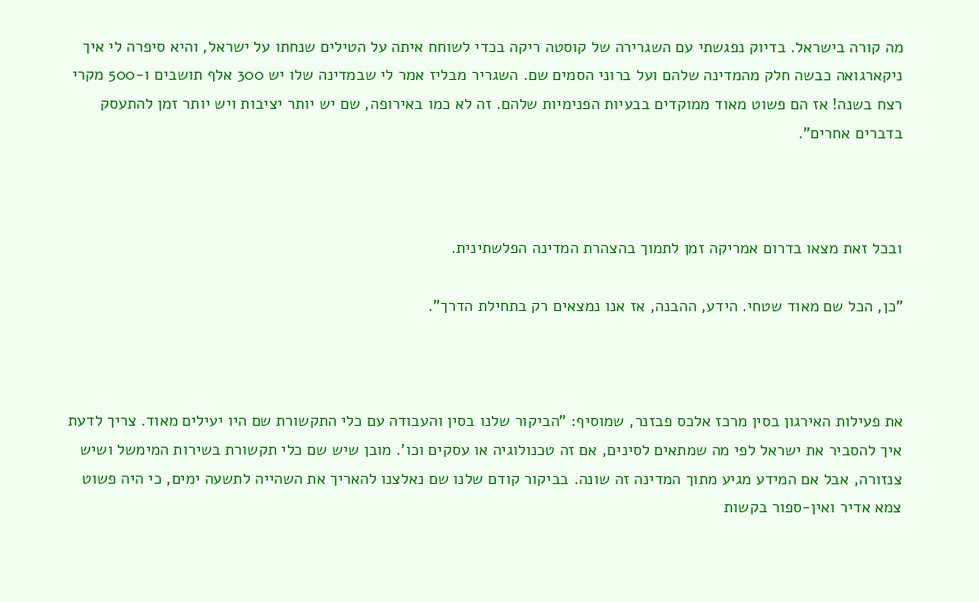מה קורה בישראל. בדיוק נפגשתי עם השגרירה של קוסטה ריקה בכדי לשוחח איתה על הטילים שנחתו על ישראל, והיא סיפרה לי איך ניקארגואה כבשה חלק מהמדינה שלהם ועל ברוני הסמים שם. השגריר מבליז אמר לי שבמדינה שלו יש 300 אלף תושבים ו-500 מקרי רצח בשנה! אז הם פשוט מאוד ממוקדים בבעיות הפנימיות שלהם. זה לא כמו באירופה, שם יש יותר יציבות ויש יותר זמן להתעסק בדברים אחרים".



ובכל זאת מצאו בדרום אמריקה זמן לתמוך בהצהרת המדינה הפלשתינית.

"כן, הכל שם מאוד שטחי. הידע, ההבנה, אז אנו נמצאים רק בתחילת הדרך".



את פעילות האירגון בסין מרכז אלכס פבזנר, שמוסיף: "הביקור שלנו בסין והעבודה עם כלי התקשורת שם היו יעילים מאוד. צריך לדעת איך להסביר את ישראל לפי מה שמתאים לסינים, אם זה טכנולוגיה או עסקים וכו'. מובן שיש שם כלי תקשורת בשירות המימשל ושיש צנזורה, אבל אם המידע מגיע מתוך המדינה זה שונה. בביקור קודם שלנו שם נאלצנו להאריך את השהייה לתשעה ימים, כי היה פשוט צמא אדיר ואין-ספור בקשות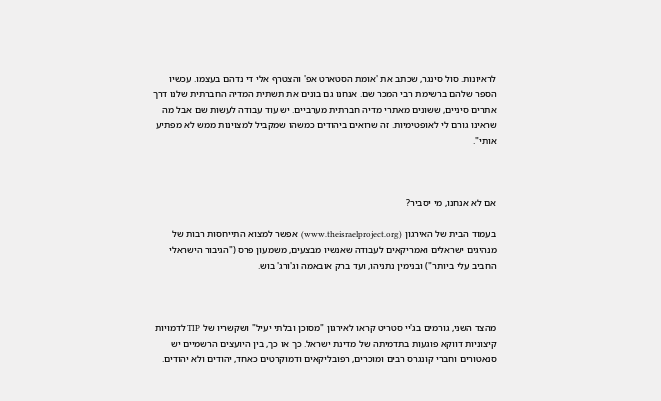לראיונות. סול סינגר, שכתב את 'אומת הסטארט אפ' והצטרף אלי די נדהם בעצמו. עכשיו הספר שלהם ברשימת רבי המכר שם. אנחנו גם בונים את תשתית המדיה החברתית שלנו דרך אתרים סיניים, ששונים מאתרי מדיה חברתית מערביים. יש עוד עבודה לעשות שם אבל מה שראינו גורם לי לאופטימיות. זה שרואים ביהודים כמשהו שמקביל למצוינות ממש לא מפתיע אותי".



אם לא אנחנו, מי יסביר?

בעמוד הבית של האירגון (www.theisraelproject.org)  אפשר למצוא התייחסות רבות של מנהיגים ישראלים ואמריקאים לעבודה שאנשיו מבצעים, משמעון פרס ("הגיבור הישראלי החביב עלי ביותר") ובנימין נתניהו, ועד ברק אובאמה וג'ורג' בוש.



מהצד השני, גורמים בג'יי סטריט קראו לאירגון "מסוכן ובלתי יעיל" ושקשריו של TIP לדמויות קיצוניות דווקא פוגעות בתדמיתה של מדינת ישראל. כך או כך, בין היועצים הרשמיים יש סנאטורים וחברי קונגרס רבים ומוכרים, רפובליקאים ודמוקרטים כאחד, יהודים ולא יהודים.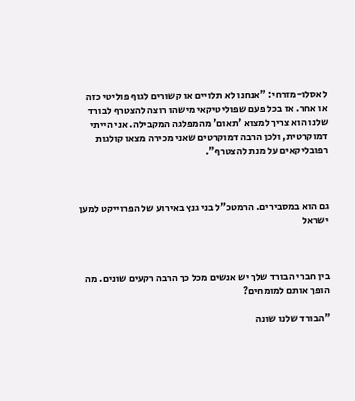לאסלו-מזרחי: "אנחנו לא תלויים או קשורים לגוף פוליטי כזה או אחר. אז בכל פעם שפוליטיקאי מישהו רוצה להצטרף לבורד שלנו הוא צריך למצוא 'תאום' מהמפלגה המקבילה. אני הייתי דמוקרטית, ולכן הרבה דמוקרטים שאני מכירה מצאו קולגות רפובליקאים על מנת להצטרף".



גם הוא במסבירים. הרמטכ"ל בני גנץ באירוע של הפרוייקט למען ישראל



בין חברי הבורד שלך יש אנשים מכל כך הרבה רקעים שונים. מה הופך אותם למומחים?

"הבורד שלנו שונה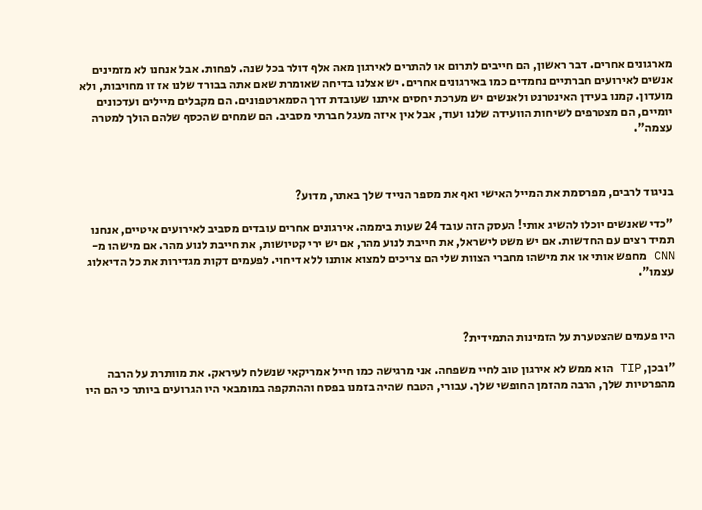מארגונים אחרים. דבר ראשון, הם חייבים לתרום או להתרים לאירגון מאה אלף דולר בכל שנה. לפחות. אבל אנחנו לא מזמינים אנשים לאירועים חברתיים נחמדים כמו באירגונים אחרים. יש אצלנו בדיחה שאומרת שאם אתה בבורד שלנו אז זו מחויבות, ולא מועדון. קמנו בעידן האינטרנט ולאנשים יש מערכת יחסים איתנו שעובדת דרך הסמארטפונים. הם מקבלים מיילים ועדכונים יומיים, הם מצטרפים לשיחות הוועידה שלנו ועוד, אבל אין איזה מעגל חברתי מסביב. הם שמחים שהכסף שלהם הולך למטרה עצמה".



בניגוד לרבים, מפרסמת את המייל האישי ואף את מספר הנייד שלך באתר, מדוע?

"כדי שאנשים יוכלו להשיג אותי! העסק הזה עובד 24 שעות ביממה. אירגונים אחרים עובדים מסביב לאירועים איטיים, אנחנו תמיד רצים עם החדשות. אם יש משט לישראל, את חייבת לנוע מהר, אם יש ירי קטיושות, את חייבת לנוע מהר. אם מישהו מ-CNN מחפש אותי או את מישהו מחברי הצוות שלי הם צריכים למצוא אותנו ללא דיחוי. לפעמים דקות מגדירות את כל הדיאלוג עצמו".



היו פעמים שהצטערת על הזמינות התמידית?

"ובכן, TIP הוא ממש לא אירגון טוב לחיי משפחה. אני מרגישה כמו חייל אמריקאי שנשלח לעיראק. את מוותרת על הרבה מהפרטיות שלך, הרבה מהזמן החופשי שלך. עבורי, הטבח שהיה בזמנו בפסח וההתקפה במומבאי היו הגרועים ביותר כי הם היו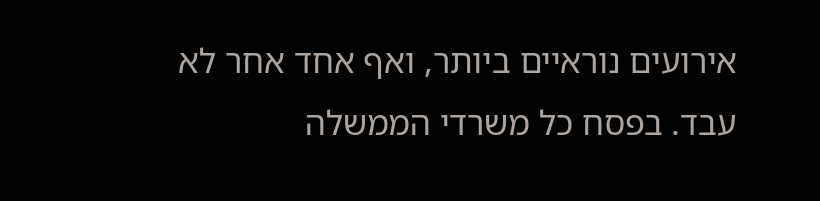אירועים נוראיים ביותר, ואף אחד אחר לא עבד. בפסח כל משרדי הממשלה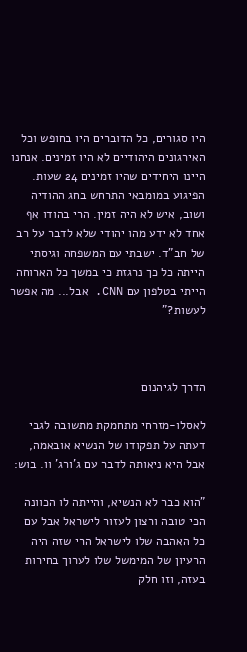היו סגורים, כל הדוברים היו בחופש וכל האירגונים היהודיים לא היו זמינים. אנחנו היינו היחידים שהיו זמינים 24 שעות. הפיגוע במומבאי התרחש בחג ההודיה ושוב, איש לא היה זמין. הרי בהודו אף אחד לא ידע מהו יהודי שלא לדבר על רב של חב"ד. ישבתי עם המשפחה וגיסתי הייתה כל כך נרגזת כי במשך כל הארוחה הייתי בטלפון עם CNN. אבל... מה אפשר לעשות?"



הדרך לגיהנום

לאסלו-מזרחי מתחמקת מתשובה לגבי דעתה על תפקודו של הנשיא אובאמה, אבל היא ניאותה לדבר עם ג'ורג' וו. בוש:

"הוא כבר לא הנשיא, והייתה לו הכוונה הכי טובה ורצון לעזור לישראל אבל עם כל האהבה שלו לישראל הרי שזה היה הרעיון של המימשל שלו לערוך בחירות בעזה, וזו חלק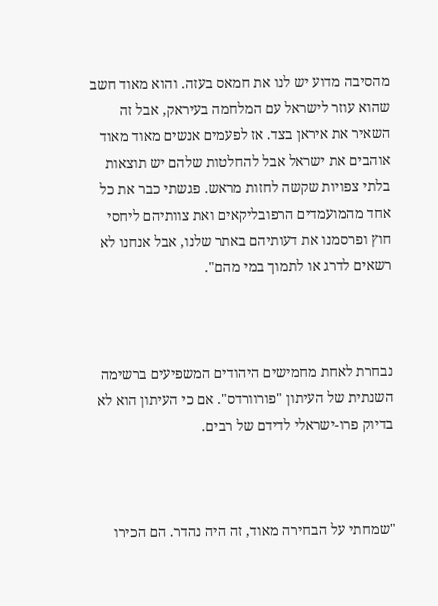מהסיבה מדוע יש לנו את חמאס בעזה. והוא מאוד חשב שהוא עוזר לישראל עם המלחמה בעיראק, אבל זה השאיר את איראן בצד. אז לפעמים אנשים מאוד מאוד אוהבים את ישראל אבל להחלטות שלהם יש תוצאות בלתי צפויות שקשה לחזות מראש. פגשתי כבר את כל אחד מהמועמדים הרפובליקאים ואת צוותיהם ליחסי חוץ ופרסמנו את דעותיהם באתר שלנו, אבל אנחנו לא רשאים לדרג או לתמוך במי מהם".



נבחרת לאחת מחמישים היהודים המשפיעים ברשימה השנתית של העיתון "פורוורדס". אם כי העיתון הוא לא בדיוק פרו-ישראלי לדידם של רבים.



"שמחתי על הבחירה מאוד, זה היה נהדר. הם הכירו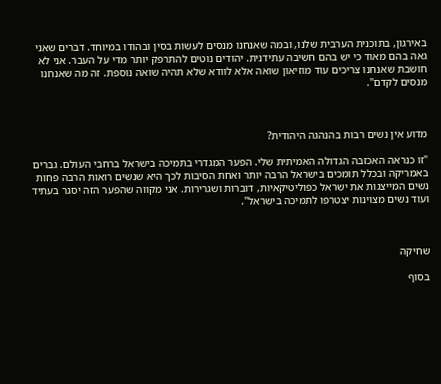באירגון, בתוכנית הערבית שלנו, ובמה שאנחנו מנסים לעשות בסין ובהודו במיוחד. דברים שאני גאה בהם מאוד כי יש בהם חשיבה עתידנית. יהודים נוטים להתרפק יותר מדי על העבר. אני לא חושבת שאנחנו צריכים עוד מוזיאון שואה אלא לוודא שלא תהיה שואה נוספת. זה מה שאנחנו מנסים לקדם".



מדוע אין נשים רבות בהנהגה היהודית?

"זו כנראה האכזבה הגדולה האמיתית שלי. הפער המגדרי בתמיכה בישראל ברחבי העולם. גברים באמריקה ובכלל תומכים בישראל הרבה יותר ואחת הסיבות לכך היא שנשים רואות הרבה פחות נשים המייצגות את ישראל כפוליטיקאיות, דוברות ושגרירות. אני מקווה שהפער הזה יסגר בעתיד ועוד נשים מצוינות יצטרפו לתמיכה בישראל".



שחיקה

בסוף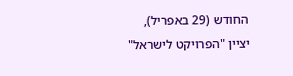החודש (29 באפריל), יציין "הפרויקט לישראל"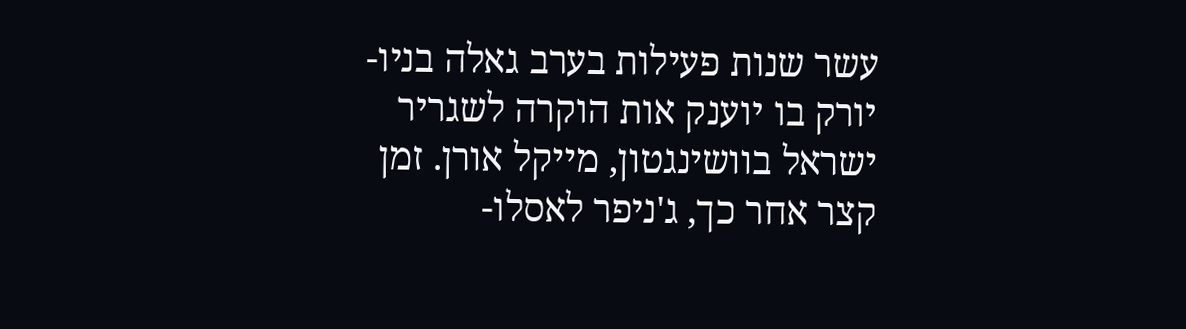עשר שנות פעילות בערב גאלה בניו-יורק בו יוענק אות הוקרה לשגריר ישראל בוושינגטון, מייקל אורן. זמן קצר אחר כך, ג'ניפר לאסלו-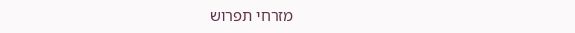מזרחי תפרוש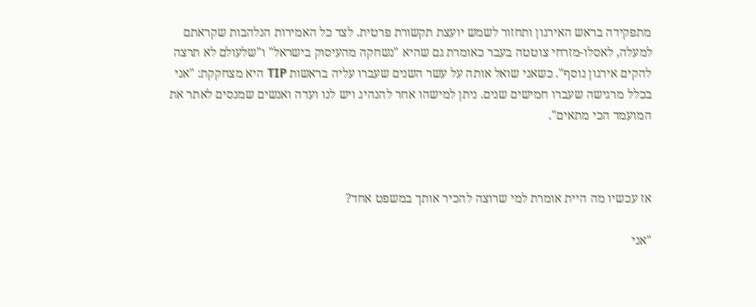מתפקידה בראש האירגון ותחזור לשמש יועצת תקשורת פרטית. לצד כל האמירות הנלהבות שקראתם למעלה, לאסלו-מזרחי צוטטה בעבר כאומרת גם שהיא "נשחקה מהעיסוק בישראל" ו"שלעולם לא תרצה להקים אירגון נוסף". כשאני שואל אותה על עשר השנים שעברו עליה בראשות TIP היא מצחקקת: "אני בכלל מרגישה שעברו חמישים שנים. ניתן למישהו אחר להנהיג ויש לנו ועדה ואנשים שמנסים לאתר את המועמד הכי מתאים".



אז עכשיו מה היית אומרת למי שרוצה להכיר אותך במשפט אחד?

"אני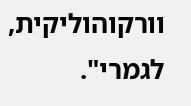וורקוהוליקית, לגמרי".